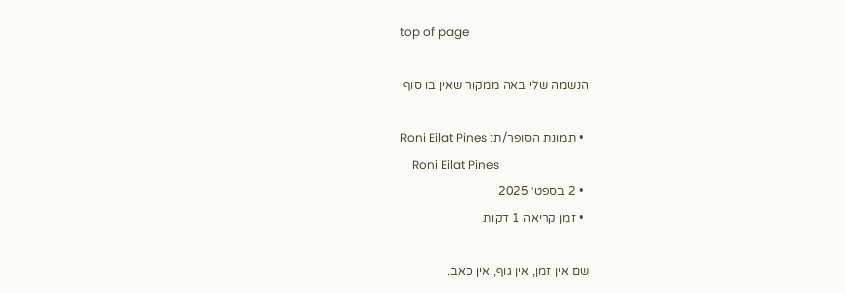top of page

הנשמה שלי באה ממקור שאין בו סוף

  • תמונת הסופר/ת: Roni Eilat Pines
    Roni Eilat Pines
  • 2 בספט׳ 2025
  • זמן קריאה 1 דקות

שם אין זמן, אין גוף, אין כאב.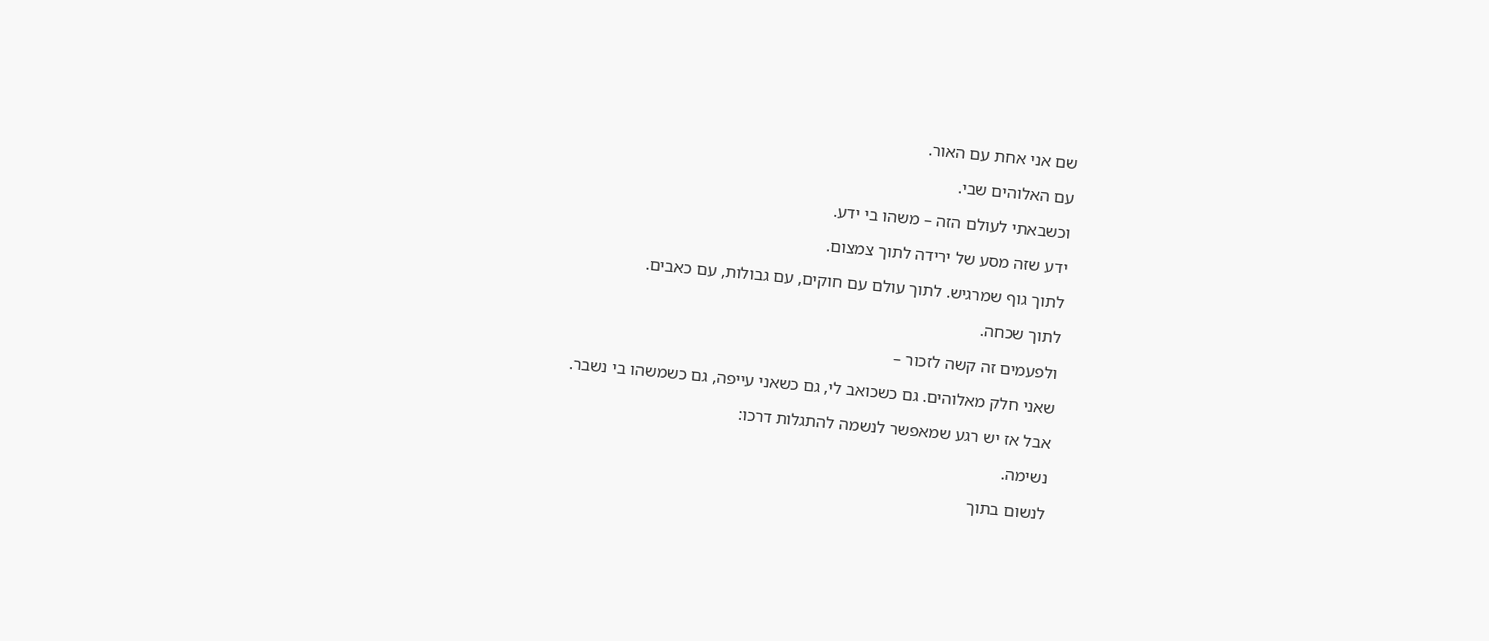שם אני אחת עם האור.

עם האלוהים שבי.

וכשבאתי לעולם הזה – משהו בי ידע.

ידע שזה מסע של ירידה לתוך צמצום.

לתוך גוף שמרגיש. לתוך עולם עם חוקים, עם גבולות, עם כאבים.

לתוך שכחה.

ולפעמים זה קשה לזכור –

שאני חלק מאלוהים. גם כשכואב לי, גם כשאני עייפה, גם כשמשהו בי נשבר.

אבל אז יש רגע שמאפשר לנשמה להתגלות דרכו:

נשימה.

לנשום בתוך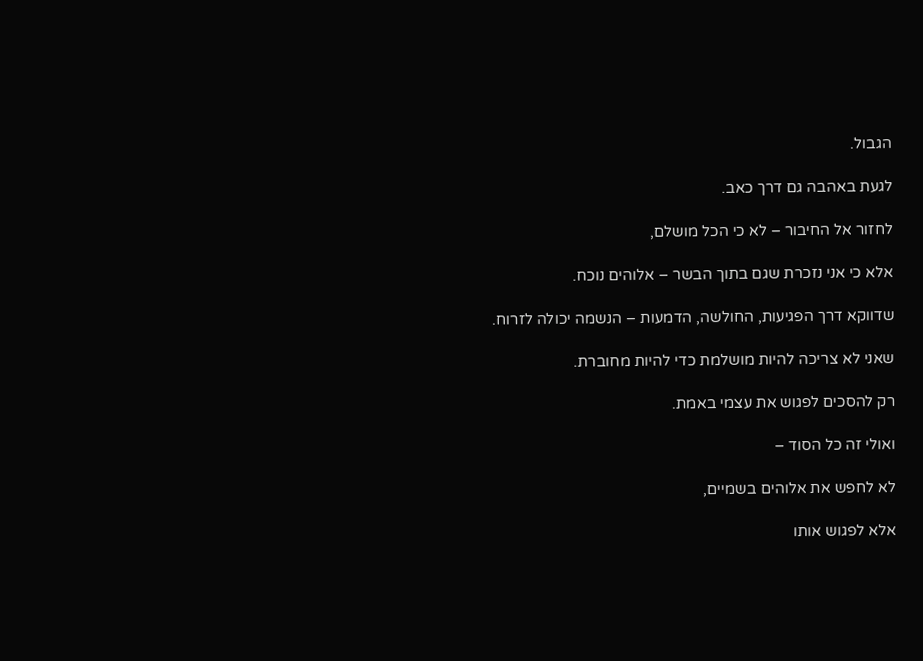הגבול.

לגעת באהבה גם דרך כאב.

לחזור אל החיבור – לא כי הכל מושלם,

אלא כי אני נזכרת שגם בתוך הבשר – אלוהים נוכח.

שדווקא דרך הפגיעות, החולשה, הדמעות – הנשמה יכולה לזרוח.

שאני לא צריכה להיות מושלמת כדי להיות מחוברת.

רק להסכים לפגוש את עצמי באמת.

ואולי זה כל הסוד –

לא לחפש את אלוהים בשמיים,

אלא לפגוש אותו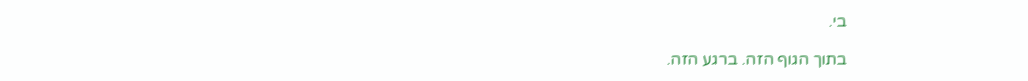בי.

בתוך הגוף הזה. ברגע הזה.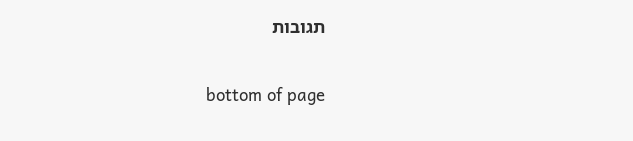תגובות


bottom of page